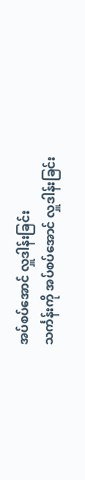အပ်စပ်အောင် လှူဒါန်းခြင်း
သင်္ကန်းကို အပ်စပ်အောင် လှူဒါန်းခြင်း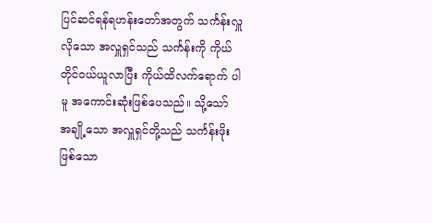ပြင်ဆင်ရန်ရဟန်းတော်အတွက် သင်္ကန်းလှူလိုသော အလှူရှင်သည် သင်္ကန်းကို ကိုယ်တိုင်ဝယ်ယူလာပြီး ကိုယ်ထိလက်ရောက် ပါမူ အကောင်းဆုံးဖြစ်ပေသည်။ သို့သော် အချို့သော အလှူရှင်တို့သည် သင်္ကန်းဖိုးဖြစ်သော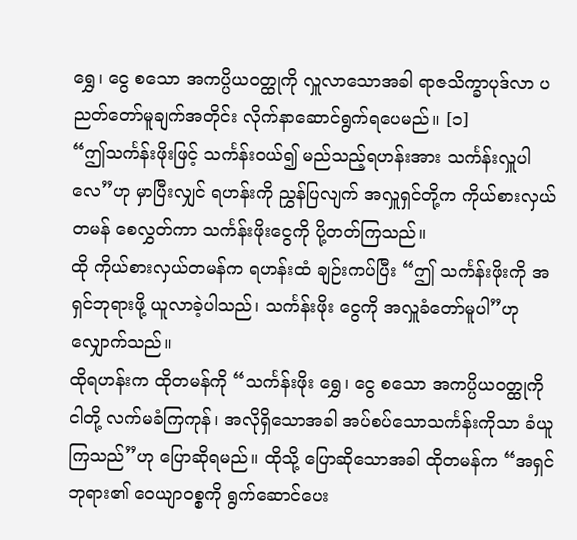ရွှေ၊ ငွေ စသော အကပ္ပိယဝတ္ထုကို လှူလာသောအခါ ရာဇသိက္ခာပုဒ်လာ ပညတ်တော်မူချက်အတိုင်း လိုက်နာဆောင်ရွက်ရပေမည်။ [၁]
“ဤသင်္ကန်းဖိုးဖြင့် သင်္ကန်းဝယ်၍ မည်သည့်ရဟန်းအား သင်္ကန်းလှူပါလေ”ဟု မှာပြီးလျှင် ရဟန်းကို ညွှန်ပြလျက် အလှူရှင်တို့က ကိုယ်စားလှယ် တမန် စေလွှတ်ကာ သင်္ကန်းဖိုးငွေကို ပို့တတ်ကြသည်။
ထို ကိုယ်စားလှယ်တမန်က ရဟန်းထံ ချဉ်းကပ်ပြီး “ဤ သင်္ကန်းဖိုးကို အရှင်ဘုရားဖို့ ယူလာခဲ့ပါသည်၊ သင်္ကန်းဖိုး ငွေကို အလှူခံတော်မူပါ”ဟု လျှောက်သည်။
ထိုရဟန်းက ထိုတမန်ကို “သင်္ကန်းဖိုး ရွှေ၊ ငွေ စသော အကပ္ပိယဝတ္ထုကို ငါတို့ လက်မခံကြကုန်၊ အလိုရှိသောအခါ အပ်စပ်သောသင်္ကန်းကိုသာ ခံယူကြသည်”ဟု ပြောဆိုရမည်။ ထိုသို့ ပြောဆိုသောအခါ ထိုတမန်က “အရှင်ဘုရား၏ ဝေယျာဝစ္စကို ရွက်ဆောင်ပေး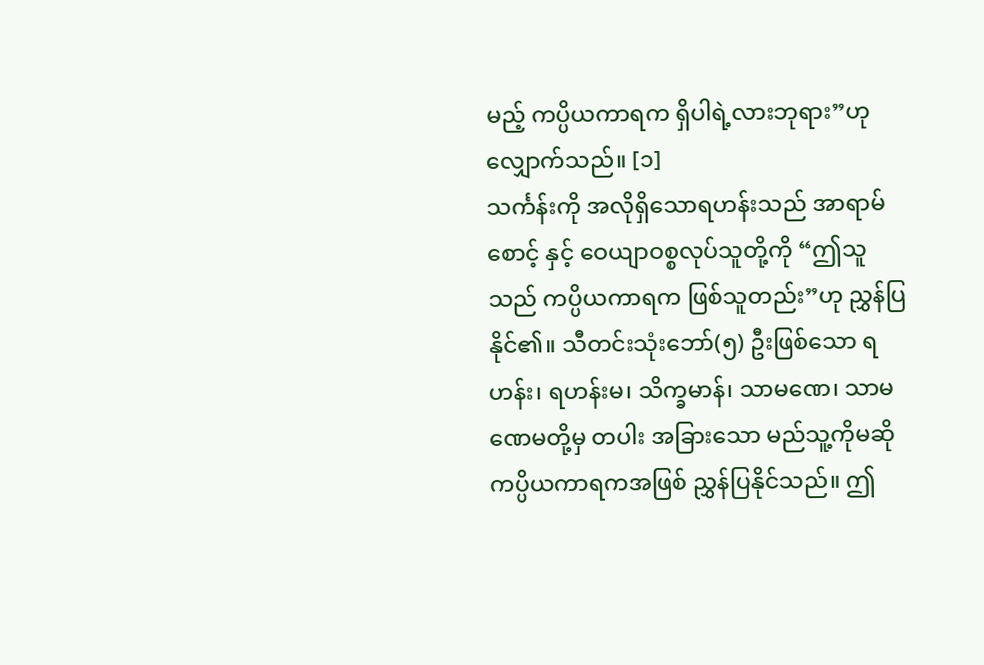မည့် ကပ္ပိယကာရက ရှိပါရဲ့လားဘုရား”ဟု လျှောက်သည်။ [၁]
သင်္ကန်းကို အလိုရှိသောရဟန်းသည် အာရာမ်စောင့် နှင့် ဝေယျာဝစ္စလုပ်သူတို့ကို “ဤသူသည် ကပ္ပိယကာရက ဖြစ်သူတည်း”ဟု ညွှန်ပြနိုင်၏။ သီတင်းသုံးဘော်(၅) ဦးဖြစ်သော ရဟန်း၊ ရဟန်းမ၊ သိက္ခမာန်၊ သာမဏေ၊ သာမဏေမတို့မှ တပါး အခြားသော မည်သူ့ကိုမဆို ကပ္ပိယကာရကအဖြစ် ညွှန်ပြနိုင်သည်။ ဤ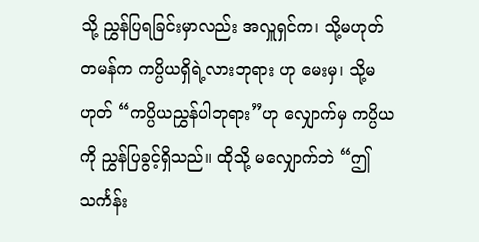သို့ ညွှန်ပြရခြင်းမှာလည်း အလှူရှင်က၊ သို့မဟုတ် တမန်က ကပ္ပိယရှိရဲ့လားဘုရား ဟု မေးမှ၊ သို့မဟုတ် “ကပ္ပိယညွှန်ပါဘုရား”ဟု လျှောက်မှ ကပ္ပိယကို ညွှန်ပြခွင့်ရှိသည်။ ထိုသို့ မလျှောက်ဘဲ “ဤသင်္ကန်း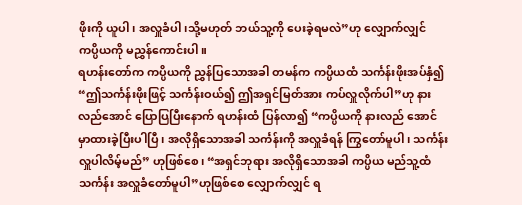ဖိုးကို ယူပါ၊ အလှူခံပါ၊သို့မဟုတ် ဘယ်သူ့ကို ပေးခဲ့ရမလဲ”ဟု လျှောက်လျှင် ကပ္ပိယကို မညွှန်ကောင်းပါ။
ရဟန်းတော်က ကပ္ပိယကို ညွှန်ပြသောအခါ တမန်က ကပ္ပိယထံ သင်္ကန်းဖိုးအပ်နှံ၍ “ဤသင်္ကန်းဖိုးဖြင့် သင်္ကန်းဝယ်၍ ဤအရှင်မြတ်အား ကပ်လှူလိုက်ပါ”ဟု နားလည်အောင် ပြောပြပြီးနောက် ရဟန်းထံ ပြန်လာ၍ “ကပ္ပိယကို နားလည် အောင် မှာထားခဲ့ပြီးပါပြီ၊ အလိုရှိသောအခါ သင်္ကန်းကို အလှူခံရန် ကြွတော်မူပါ၊ သင်္ကန်းလှူပါလိမ့်မည်” ဟုဖြစ်စေ၊ “အရှင်ဘုရား အလိုရှိသောအခါ ကပ္ပိယ မည်သူ့ထံ သင်္ကန်း အလှူခံတော်မူပါ”ဟုဖြစ်စေ လျှောက်လျှင် ရ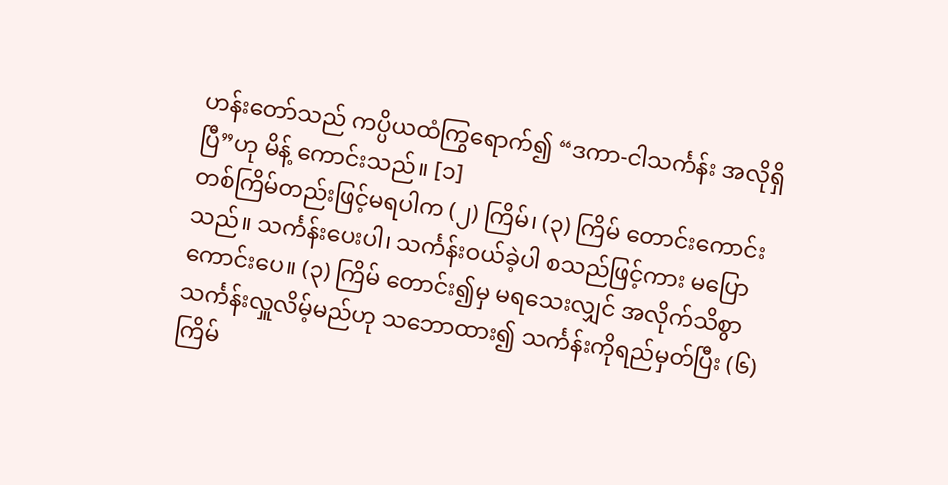ဟန်းတော်သည် ကပ္ပိယထံကြွရောက်၍ “ဒကာ-ငါသင်္ကန်း အလိုရှိပြီ”ဟု မိန့် ကောင်းသည်။ [၁]
တစ်ကြိမ်တည်းဖြင့်မရပါက (၂) ကြိမ်၊ (၃) ကြိမ် တောင်းကောင်းသည်။ သင်္ကန်းပေးပါ၊ သင်္ကန်းဝယ်ခဲ့ပါ စသည်ဖြင့်ကား မပြောကောင်းပေ။ (၃) ကြိမ် တောင်း၍မှ မရသေးလျှင် အလိုက်သိစွာ သင်္ကန်းလှူလိမ့်မည်ဟု သဘောထား၍ သင်္ကန်းကိုရည်မှတ်ပြီး (၆) ကြိမ်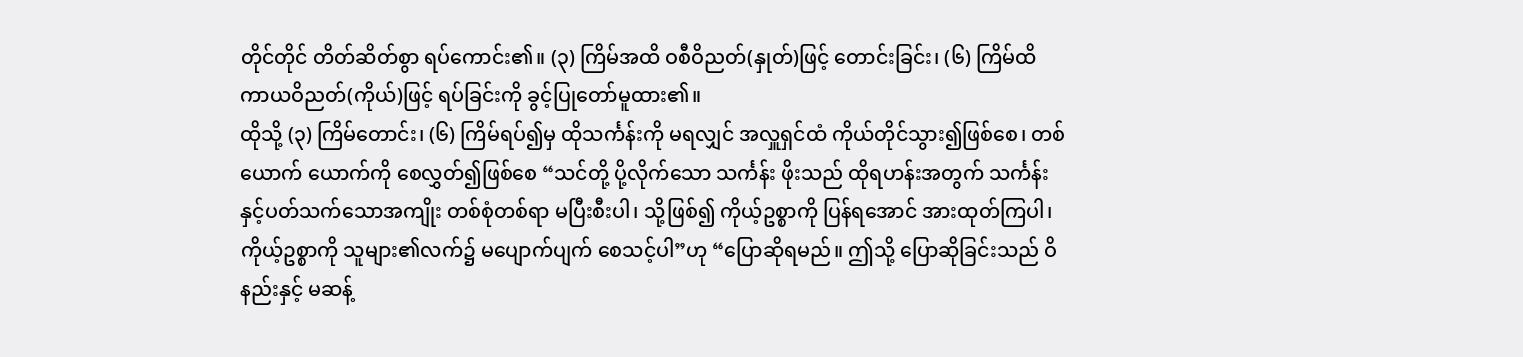တိုင်တိုင် တိတ်ဆိတ်စွာ ရပ်ကောင်း၏။ (၃) ကြိမ်အထိ ဝစီဝိညတ်(နှုတ်)ဖြင့် တောင်းခြင်း၊ (၆) ကြိမ်ထိ ကာယဝိညတ်(ကိုယ်)ဖြင့် ရပ်ခြင်းကို ခွင့်ပြုတော်မူထား၏။
ထိုသို့ (၃) ကြိမ်တောင်း၊ (၆) ကြိမ်ရပ်၍မှ ထိုသင်္ကန်းကို မရလျှင် အလှူရှင်ထံ ကိုယ်တိုင်သွား၍ဖြစ်စေ၊ တစ်ယောက် ယောက်ကို စေလွှတ်၍ဖြစ်စေ “သင်တို့ ပို့လိုက်သော သင်္ကန်း ဖိုးသည် ထိုရဟန်းအတွက် သင်္ကန်းနှင့်ပတ်သက်သောအကျိုး တစ်စုံတစ်ရာ မပြီးစီးပါ၊ သို့ဖြစ်၍ ကိုယ့်ဥစ္စာကို ပြန်ရအောင် အားထုတ်ကြပါ၊ ကိုယ့်ဥစ္စာကို သူများ၏လက်၌ မပျောက်ပျက် စေသင့်ပါ”ဟု “ပြောဆိုရမည်။ ဤသို့ ပြောဆိုခြင်းသည် ဝိနည်းနှင့် မဆန့်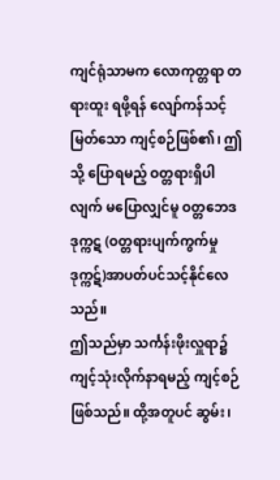ကျင်ရုံသာမက လောကုတ္တရာ တရားထူး ရဖို့ရန် လျော်ကန်သင့်မြတ်သော ကျင့်စဉ်ဖြစ်၏၊ ဤသို့ ပြောရမည့် ဝတ္တရားရှိပါလျက် မပြောလျှင်မူ ဝတ္တဘေဒဒုက္ကဋ (ဝတ္တရားပျက်ကွက်မှုဒုက္ကဋ်)အာပတ်ပင်သင့်နိုင်လေသည်။
ဤသည်မှာ သင်္ကန်းဖိုးလှူရာ၌ ကျင့်သုံးလိုက်နာရမည့် ကျင့်စဉ်ဖြစ်သည်။ ထို့အတူပင် ဆွမ်း၊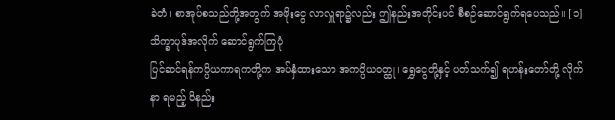ခဲတံ၊ စာအုပ်စသည်တို့အတွက် အဖိုးငွေ လာလှူရာ၌လည်း ဤနည်းအတိုင်းပင် စီစဉ်ဆောင်ရွက်ရပေသည်။ [၁]
သိက္ခာပုဒ်အလိုက် ဆောင်ရွက်ကြပုံ
ပြင်ဆင်ရန်ကပ္ပိယကာရကတို့က အပ်နှံထားသော အကပ္ပိယဝတ္ထု၊ ရွှေငွေတို့နှင့် ပတ်သက်၍ ရဟန်းတော်တို့ လိုက်နာ ရမည့် ဝိနည်း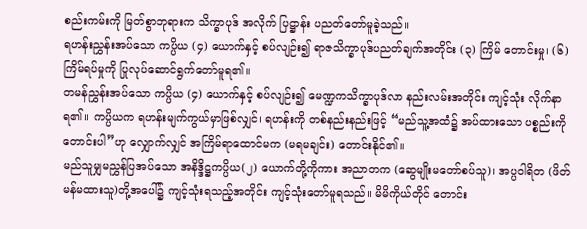စည်းကမ်းကို မြတ်စွာဘုရားက သိက္ခာပုဒ် အလိုက် ပြဋ္ဌာန်း ပညတ်တော်မူခဲ့သည်။
ရဟန်းညွှန်းအပ်သော ကပ္ပိယ (၄) ယောက်နှင့် စပ်လျဉ်း၍ ရာဇသိက္ခာပုဒ်ပညတ်ချက်အတိုင်း (၃) ကြိမ် တောင်းမှု၊ (၆) ကြိမ်ရပ်မှုကို ပြုလုပ်ဆောင်ရွက်တော်မူရ၏။
တမန်ညွှန်းအပ်သော ကပ္ပိယ (၄) ယောက်နှင့် စပ်လျဉ်း၍ မေဏ္ဍကသိက္ခာပုဒ်လာ နည်းလမ်းအတိုင်း ကျင့်သုံး လိုက်နာရ၏။ ကပ္ပိယက ရဟန်းမျက်ကွယ်မှာဖြစ်လျှင်၊ ရဟန်းကို တစ်နည်းနည်းဖြင့် “မည်သူ့အထံ၌ အပ်ထားသော ပစ္စည်းကို တောင်းပါ”ဟု လျှောက်လျှင် အကြိမ်ရာထောင်မက (မရမချင်း) တောင်းနိုင်၏။
မည်သူမျှမညွှန်ပြအပ်သော အနိဒ္ဒိဋ္ဌကပ္ပိယ(၂) ယောက်တို့ကိုကား အညာတက (ဆွေမျိုးမတော်စပ်သူ)၊ အပ္ပဝါရိတ (ဖိတ်မန်မထားသူ)တို့အပေါ်၌ ကျင့်သုံးရသည့်အတိုင်း ကျင့်သုံးတော်မူရသည်။ မိမိကိုယ်တိုင် တောင်း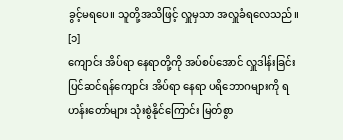ခွင့်မရပေ။ သူတို့အသိဖြင့် လှူမှသာ အလှူခံရလေသည်။ [၁]
ကျောင်း အိပ်ရာ နေရာတို့ကို အပ်စပ်အောင် လှူဒါန်းခြင်း
ပြင်ဆင်ရန်ကျောင်း အိပ်ရာ နေရာ ပရိဘောဂများကို ရဟန်းတော်များ သုံးစွဲနိုင်ကြောင်း မြတ်စွာ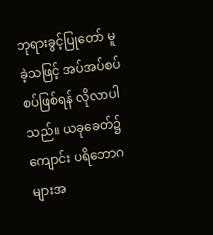ဘုရားခွင့်ပြုတော် မူခဲ့သဖြင့် အပ်အပ်စပ်စပ်ဖြစ်ရန် လိုလာပါသည်။ ယခုခေတ်၌ ကျောင်း ပရိဘောဂများအ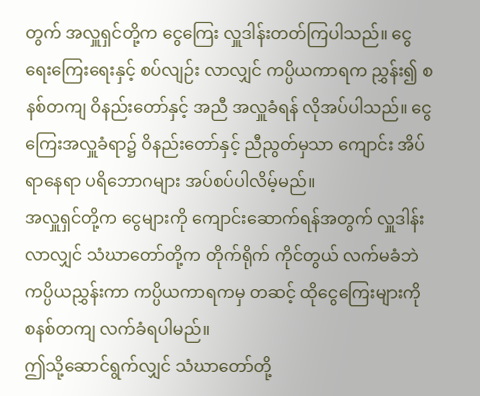တွက် အလှူရှင်တို့က ငွေကြေး လှူဒါန်းတတ်ကြပါသည်။ ငွေရေးကြေးရေးနှင့် စပ်လျဉ်း လာလျှင် ကပ္ပိယကာရက ညွှန်း၍ စနစ်တကျ ဝိနည်းတော်နှင့် အညီ အလှူခံရန် လိုအပ်ပါသည်။ ငွေကြေးအလှူခံရာ၌ ဝိနည်းတော်နှင့် ညီညွတ်မှသာ ကျောင်း အိပ်ရာနေရာ ပရိဘောဂများ အပ်စပ်ပါလိမ့်မည်။
အလှူရှင်တို့က ငွေများကို ကျောင်းဆောက်ရန်အတွက် လှူဒါန်းလာလျှင် သံဃာတော်တို့က တိုက်ရိုက် ကိုင်တွယ် လက်မခံဘဲ ကပ္ပိယညွှန်းကာ ကပ္ပိယကာရကမှ တဆင့် ထိုငွေကြေးများကို စနစ်တကျ လက်ခံရပါမည်။
ဤသို့ဆောင်ရွက်လျှင် သံဃာတော်တို့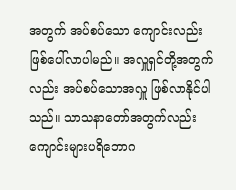အတွက် အပ်စပ်သော ကျောင်းလည်း ဖြစ်ပေါ်လာပါမည်။ အလှူရှင်တို့အတွက်လည်း အပ်စပ်သောအလှူ ဖြစ်လာနိုင်ပါသည်။ သာသနာတော်အတွက်လည်း ကျောင်းများပရိဘောဂ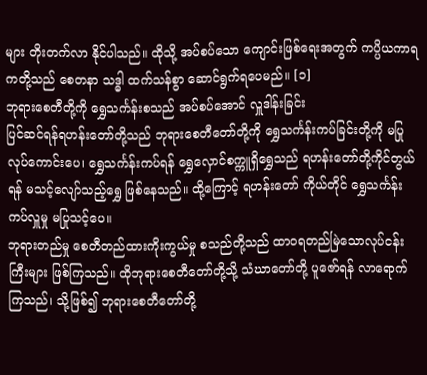များ တိုးတက်လာ နိုင်ပါသည်။ ထိုသို့ အပ်စပ်သော ကျောင်းဖြစ်ရေးအတွက် ကပ္ပိယကာရကတို့သည် စေတနာ သဒ္ဓါ ထက်သန်စွာ ဆောင်ရွက်ရပေမည်။ [၁]
ဘုရားစေတီတို့ကို ရွှေသင်္ကန်းစသည် အပ်စပ်အောင် လှူဒါန်းခြင်း
ပြင်ဆင်ရန်ရဟန်းတော်တို့သည် ဘုရားစေတီတော်တို့ကို ရွှေသင်္ကန်းကပ်ခြင်းတို့ကို မပြုလုပ်ကောင်းပေ၊ ရွှေသင်္ကန်းကပ်ရန် ရွှေလှောင်စက္ကူရှိရွှေသည် ရဟန်းတော်တို့ကိုင်တွယ်ရန် မသင့်လျော်သည့်ရွှေ ဖြစ်နေသည်။ ထို့ကြောင့် ရဟန်းတော် ကိုယ်တိုင် ရွှေသင်္ကန်းကပ်လှူမှု မပြုသင့်ပေ။
ဘုရားတည်မှု စေတီတည်ထားကိုးကွယ်မှု စသည်တို့သည် ထာဝရတည်မြဲသောလုပ်ငန်းကြီးများ ဖြစ်ကြသည်။ ထိုဘုရားစေတီတော်တို့သို့ သံဃာတော်တို့ ပူဇော်ရန် လာရောက်ကြသည်၊ သို့ဖြစ်၍ ဘုရားစေတီတော်တို့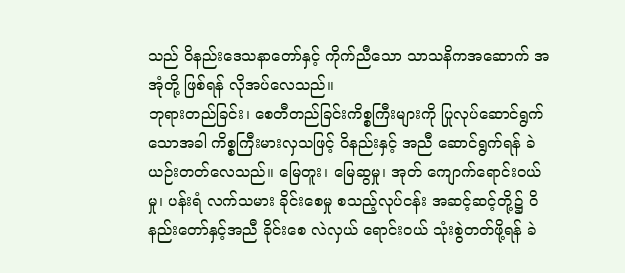သည် ဝိနည်းဒေသနာတော်နှင့် ကိုက်ညီသော သာသနိကအဆောက် အအုံတို့ ဖြစ်ရန် လိုအပ်လေသည်။
ဘုရားတည်ခြင်း၊ စေတီတည်ခြင်းကိစ္စကြီးများကို ပြုလုပ်ဆောင်ရွက်သောအခါ ကိစ္စကြီးမားလှသဖြင့် ဝိနည်းနှင့် အညီ ဆောင်ရွက်ရန် ခဲယဉ်းတတ်လေသည်။ မြေတူး၊ မြေဆွမှု၊ အုတ် ကျောက်ရောင်းဝယ်မှု၊ ပန်းရံ လက်သမား ခိုင်းစေမှု စသည့်လုပ်ငန်း အဆင့်ဆင့်တို့၌ ဝိနည်းတော်နှင့်အညီ ခိုင်းစေ လဲလှယ် ရောင်းဝယ် သုံးစွဲတတ်ဖို့ရန် ခဲ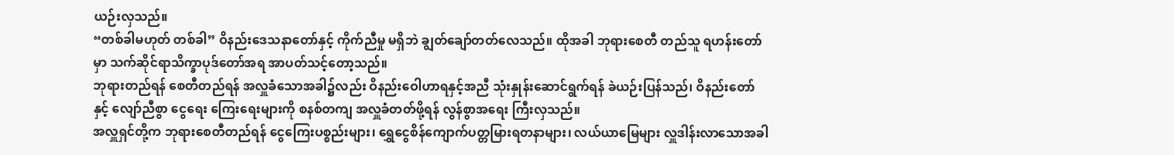ယဉ်းလှသည်။
“တစ်ခါမဟုတ် တစ်ခါ” ဝိနည်းဒေသနာတော်နှင့် ကိုက်ညီမှု မရှိဘဲ ချွတ်ချော်တတ်လေသည်။ ထိုအခါ ဘုရားစေတီ တည်သူ ရဟန်းတော်မှာ သက်ဆိုင်ရာသိက္ခာပုဒ်တော်အရ အာပတ်သင့်တော့သည်။
ဘုရားတည်ရန် စေတီတည်ရန် အလှူခံသောအခါ၌လည်း ဝိနည်းဝေါဟာရနှင့်အညီ သုံးနှုန်းဆောင်ရွက်ရန် ခဲယဉ်းပြန်သည်၊ ဝိနည်းတော်နှင့် လျော်ညီစွာ ငွေရေး ကြေးရေးများကို စနစ်တကျ အလှူခံတတ်ဖို့ရန် လွန်စွာအရေး ကြီးလှသည်။
အလှူရှင်တို့က ဘုရားစေတီတည်ရန် ငွေကြေးပစ္စည်းများ၊ ရွှေငွေစိန်ကျောက်ပတ္တမြားရတနာများ၊ လယ်ယာမြေများ လှူဒါန်းလာသောအခါ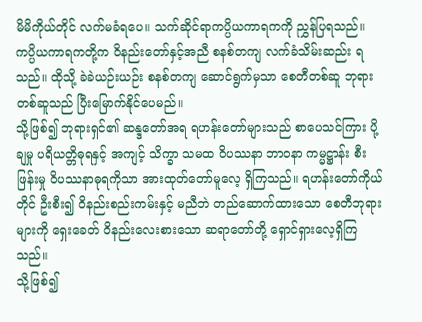မိမိကိုယ်တိုင် လက်မခံရပေ။ သက်ဆိုင်ရာကပ္ပိယကာရကကို ညွှန်ပြရသည်။ ကပ္ပိယကာရကတို့က ဝိနည်းတော်နှင့်အညီ စနစ်တကျ လက်ခံသိမ်းဆည်း ရသည်။ ထိုသို့ ခဲခဲယဉ်းယဉ်း စနစ်တကျ ဆောင်ရွက်မှသာ စေတီတစ်ဆူ ဘုရားတစ်ဆူသည် ပြီးမြောက်နိုင်ပေမည်။
သို့ဖြစ်၍ ဘုရားရှင်၏ ဆန္ဒတော်အရ ရဟန်းတော်များသည် စာပေသင်ကြား ပို့ချမှု ပရိယတ္တိဓုရနှင့် အကျင့် သိက္ခာ သမထ ဝိပဿနာ ဘာဝနာ ကမ္မဋ္ဌာန်း စီးဖြန်းမှု ဝိပဿနာဓုရကိုသာ အားထုတ်တော်မူလေ့ ရှိကြသည်။ ရဟန်းတော်ကိုယ်တိုင် ဦးစီး၍ ဝိနည်းစည်းကမ်းနှင့် မညီဘဲ တည်ဆောက်ထားသော စေတီဘုရားများကို ရှေးခေတ် ဝိနည်းလေးစားသော ဆရာတော်တို့ ရှောင်ရှားလေ့ရှိကြသည်။
သို့ဖြစ်၍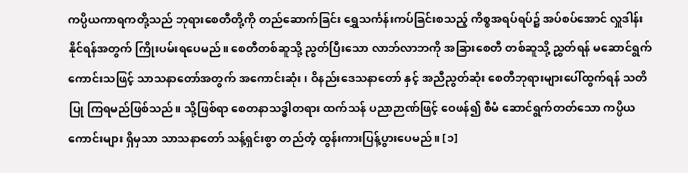ကပ္ပိယကာရကတို့သည် ဘုရားစေတီတို့ကို တည်ဆောက်ခြင်း ရွှေသင်္ကန်းကပ်ခြင်းစသည့် ကိစ္စအရပ်ရပ်၌ အပ်စပ်အောင် လှူဒါန်းနိုင်ရန်အတွက် ကြိုးပမ်းရပေမည်။ စေတီတစ်ဆူသို့ ညွတ်ပြီးသော လာဘ်လာဘကို အခြားစေတီ တစ်ဆူသို့ ညွှတ်ရန် မဆောင်ရွက်ကောင်းသဖြင့် သာသနာတော်အတွက် အကောင်းဆုံး၊ ဝိနည်းဒေသနာတော် နှင့် အညီညွတ်ဆုံး စေတီဘုရားများပေါ်ထွက်ရန် သတိပြု ကြရမည်ဖြစ်သည်။ သို့ဖြစ်ရာ စေတနာသဒ္ဓါတရား ထက်သန် ပညာဉာဏ်ဖြင့် ဝေဖန်၍ စီမံ ဆောင်ရွက်တတ်သော ကပ္ပိယ ကောင်းများ ရှိမှသာ သာသနာတော် သန့်ရှင်းစွာ တည်တံ့ ထွန်းကားပြန့်ပွားပေမည်။ [၁]